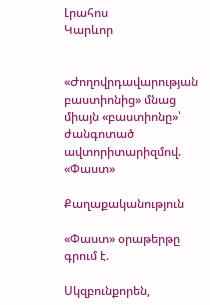Լրահոս
Կարևոր


«Ժողովրդավարության բաստիոնից» մնաց միայն «բաստիոնը»՝ ժանգոտած ավտորիտարիզմով. «Փաստ»

Քաղաքականություն

«Փաստ» օրաթերթը գրում է.

Սկզբունքորեն,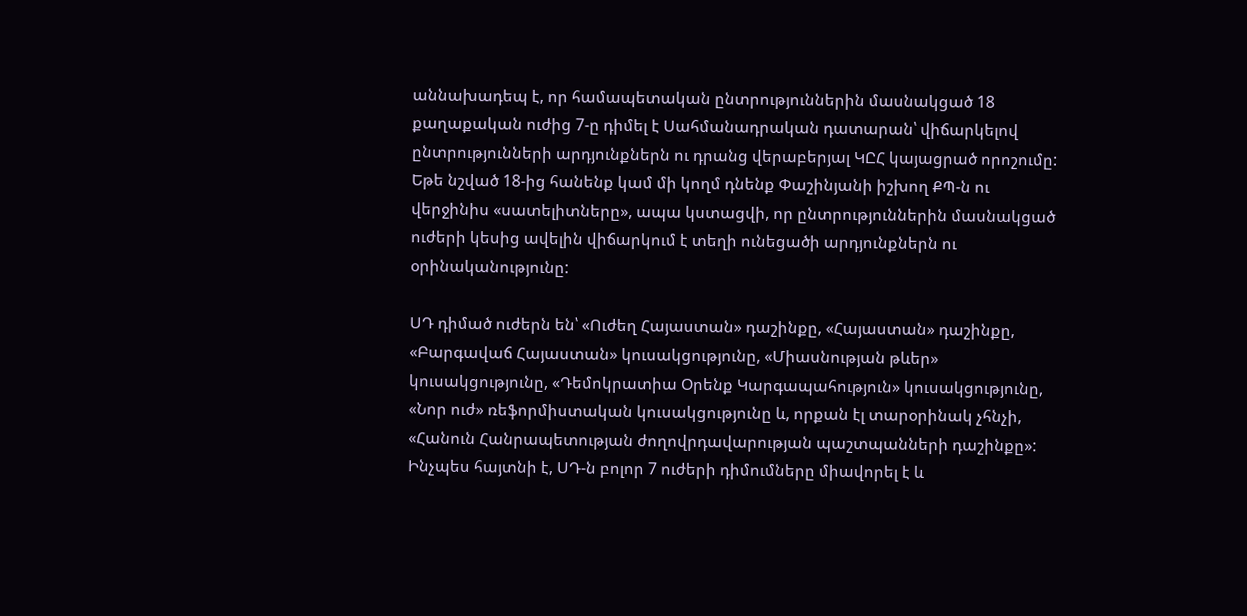աննախադեպ է, որ համապետական ընտրություններին մասնակցած 18 քաղաքական ուժից 7-ը դիմել է Սահմանադրական դատարան՝ վիճարկելով ընտրությունների արդյունքներն ու դրանց վերաբերյալ ԿԸՀ կայացրած որոշումը: Եթե նշված 18-ից հանենք կամ մի կողմ դնենք Փաշինյանի իշխող ՔՊ-ն ու վերջինիս «սատելիտները», ապա կստացվի, որ ընտրություններին մասնակցած ուժերի կեսից ավելին վիճարկում է տեղի ունեցածի արդյունքներն ու օրինականությունը:

ՍԴ դիմած ուժերն են՝ «Ուժեղ Հայաստան» դաշինքը, «Հայաստան» դաշինքը, «Բարգավաճ Հայաստան» կուսակցությունը, «Միասնության թևեր» կուսակցությունը, «Դեմոկրատիա Օրենք Կարգապահություն» կուսակցությունը, «Նոր ուժ» ռեֆորմիստական կուսակցությունը և, որքան էլ տարօրինակ չհնչի, «Հանուն Հանրապետության ժողովրդավարության պաշտպանների դաշինքը»: Ինչպես հայտնի է, ՍԴ-ն բոլոր 7 ուժերի դիմումները միավորել է և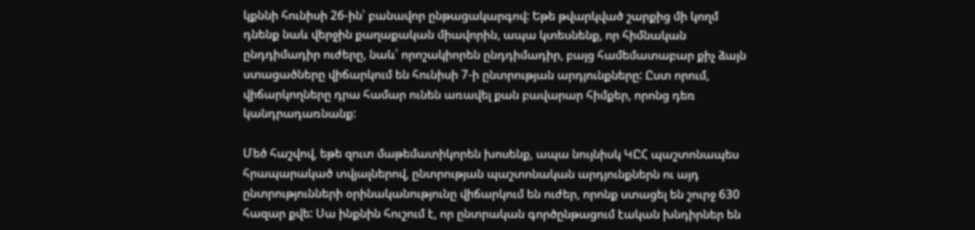կքննի հունիսի 26-ին՝ բանավոր ընթացակարգով: Եթե թվարկված շարքից մի կողմ դնենք նաև վերջին քաղաքական միավորին, ապա կտեսնենք, որ հիմնական ընդդիմադիր ուժերը, նաև՝ որոշակիորեն ընդդիմադիր, բայց համեմատաբար քիչ ձայն ստացածները վիճարկում են հունիսի 7-ի ընտրության արդյունքները: Ըստ որում, վիճարկողները դրա համար ունեն առավել քան բավարար հիմքեր, որոնց դեռ կանդրադառնանք:

Մեծ հաշվով, եթե զուտ մաթեմատիկորեն խոսենք, ապա նույնիսկ ԿԸՀ պաշտոնապես հրապարակած տվյալներով, ընտրության պաշտոնական արդյունքներն ու այդ ընտրությունների օրինականությունը վիճարկում են ուժեր, որոնք ստացել են շուրջ 630 հազար քվե: Սա ինքնին հուշում է, որ ընտրական գործընթացում էական խնդիրներ են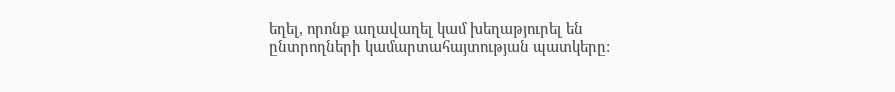եղել, որոնք աղավաղել կամ խեղաթյուրել են ընտրողների կամարտահայտության պատկերը: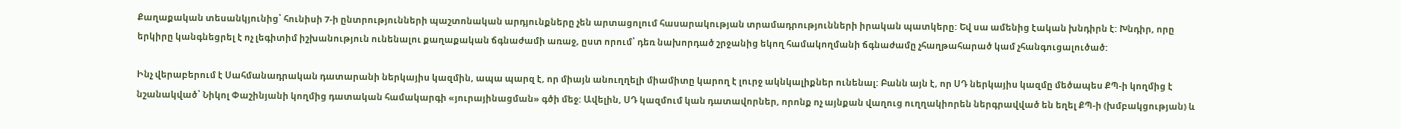Քաղաքական տեսանկյունից՝ հունիսի 7-ի ընտրությունների պաշտոնական արդյունքները չեն արտացոլում հասարակության տրամադրությունների իրական պատկերը: Եվ սա ամենից էական խնդիրն է: Խնդիր, որը երկիրը կանգնեցրել է ոչ լեգիտիմ իշխանություն ունենալու քաղաքական ճգնաժամի առաջ, ըստ որում՝ դեռ նախորդած շրջանից եկող համակողմանի ճգնաժամը չհաղթահարած կամ չհանգուցալուծած:

Ինչ վերաբերում է Սահմանադրական դատարանի ներկայիս կազմին, ապա պարզ է, որ միայն անուղղելի միամիտը կարող է լուրջ ակնկալիքներ ունենալ: Բանն այն է, որ ՍԴ ներկայիս կազմը մեծապես ՔՊ-ի կողմից է նշանակված՝ Նիկոլ Փաշինյանի կողմից դատական համակարգի «յուրայինացման» գծի մեջ: Ավելին, ՍԴ կազմում կան դատավորներ, որոնք ոչ այնքան վաղուց ուղղակիորեն ներգրավված են եղել ՔՊ-ի (խմբակցության) և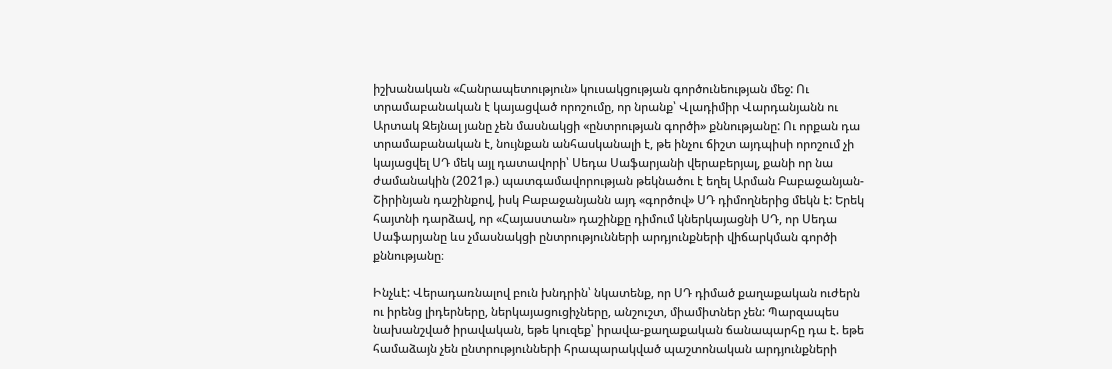իշխանական «Հանրապետություն» կուսակցության գործունեության մեջ: Ու տրամաբանական է կայացված որոշումը, որ նրանք՝ Վլադիմիր Վարդանյանն ու Արտակ Զեյնալ յանը չեն մասնակցի «ընտրության գործի» քննությանը: Ու որքան դա տրամաբանական է, նույնքան անհասկանալի է, թե ինչու ճիշտ այդպիսի որոշում չի կայացվել ՍԴ մեկ այլ դատավորի՝ Սեդա Սաֆարյանի վերաբերյալ, քանի որ նա ժամանակին (2021թ.) պատգամավորության թեկնածու է եղել Արման Բաբաջանյան-Շիրինյան դաշինքով, իսկ Բաբաջանյանն այդ «գործով» ՍԴ դիմողներից մեկն է: Երեկ հայտնի դարձավ, որ «Հայաստան» դաշինքը դիմում կներկայացնի ՍԴ, որ Սեդա Սաֆարյանը ևս չմասնակցի ընտրությունների արդյունքների վիճարկման գործի քննությանը։

Ինչևէ: Վերադառնալով բուն խնդրին՝ նկատենք, որ ՍԴ դիմած քաղաքական ուժերն ու իրենց լիդերները, ներկայացուցիչները, անշուշտ, միամիտներ չեն: Պարզապես նախանշված իրավական, եթե կուզեք՝ իրավա-քաղաքական ճանապարհը դա է. եթե համաձայն չեն ընտրությունների հրապարակված պաշտոնական արդյունքների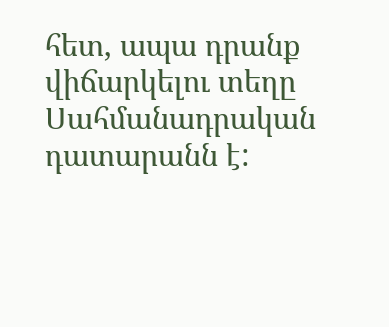հետ, ապա դրանք վիճարկելու տեղը Սահմանադրական դատարանն է: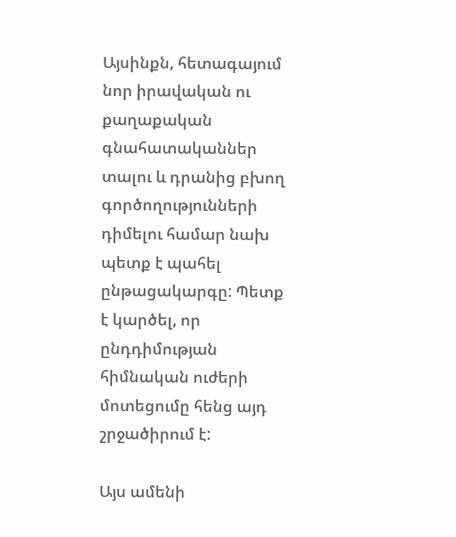Այսինքն, հետագայում նոր իրավական ու քաղաքական գնահատականներ տալու և դրանից բխող գործողությունների դիմելու համար նախ պետք է պահել ընթացակարգը: Պետք է կարծել, որ ընդդիմության հիմնական ուժերի մոտեցումը հենց այդ շրջածիրում է:

Այս ամենի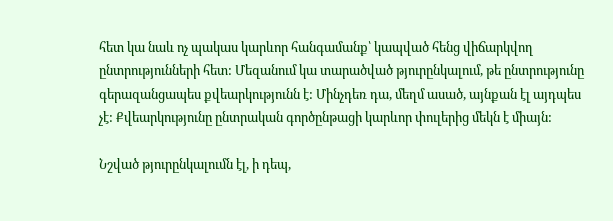հետ կա նաև ոչ պակաս կարևոր հանգամանք՝ կապված հենց վիճարկվող ընտրությունների հետ: Մեզանում կա տարածված թյուրընկալում, թե ընտրությունը գերազանցապես քվեարկությունն է: Մինչդեռ դա, մեղմ ասած, այնքան էլ այդպես չէ: Քվեարկությունը ընտրական գործընթացի կարևոր փուլերից մեկն է միայն:

Նշված թյուրընկալումն էլ, ի դեպ,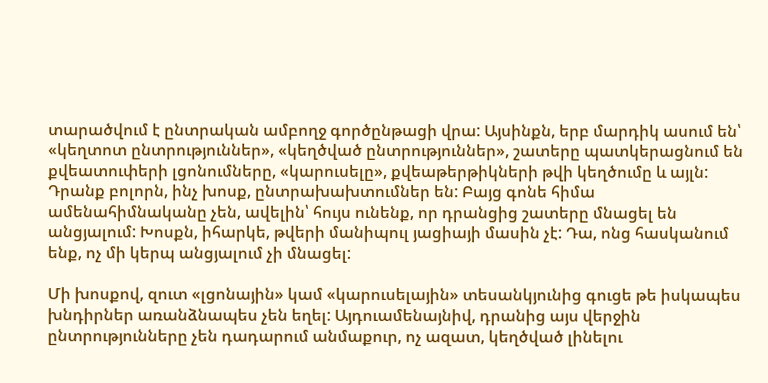տարածվում է ընտրական ամբողջ գործընթացի վրա: Այսինքն, երբ մարդիկ ասում են՝ «կեղտոտ ընտրություններ», «կեղծված ընտրություններ», շատերը պատկերացնում են քվեատուփերի լցոնումները, «կարուսելը», քվեաթերթիկների թվի կեղծումը և այլն: Դրանք բոլորն, ինչ խոսք, ընտրախախտումներ են: Բայց գոնե հիմա ամենահիմնականը չեն, ավելին՝ հույս ունենք, որ դրանցից շատերը մնացել են անցյալում: Խոսքն, իհարկե, թվերի մանիպուլ յացիայի մասին չէ: Դա, ոնց հասկանում ենք, ոչ մի կերպ անցյալում չի մնացել:

Մի խոսքով, զուտ «լցոնային» կամ «կարուսելային» տեսանկյունից գուցե թե իսկապես խնդիրներ առանձնապես չեն եղել: Այդուամենայնիվ, դրանից այս վերջին ընտրությունները չեն դադարում անմաքուր, ոչ ազատ, կեղծված լինելու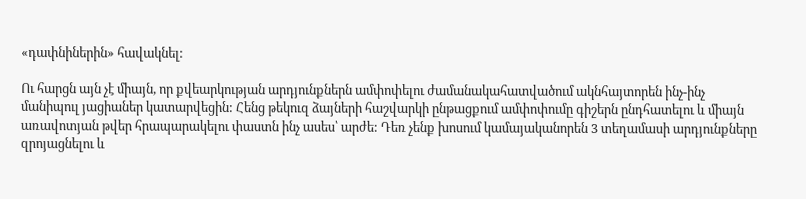«դափնիներին» հավակնել:

Ու հարցն այն չէ միայն, որ քվեարկության արդյունքներն ամփոփելու ժամանակահատվածում ակնհայտորեն ինչ-ինչ մանիպուլ յացիաներ կատարվեցին: Հենց թեկուզ ձայների հաշվարկի ընթացքում ամփոփումը գիշերն ընդհատելու և միայն առավոտյան թվեր հրապարակելու փաստն ինչ ասես՝ արժե: Դեռ չենք խոսում կամայականորեն 3 տեղամասի արդյունքները զրոյացնելու և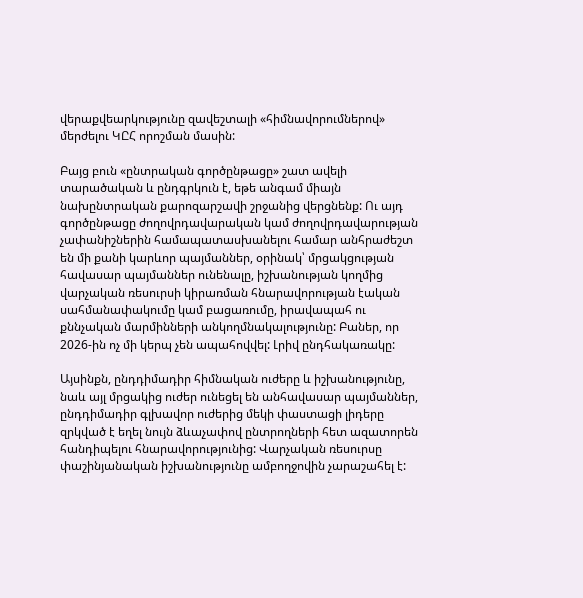վերաքվեարկությունը զավեշտալի «հիմնավորումներով» մերժելու ԿԸՀ որոշման մասին:

Բայց բուն «ընտրական գործընթացը» շատ ավելի տարածական և ընդգրկուն է, եթե անգամ միայն նախընտրական քարոզարշավի շրջանից վերցնենք: Ու այդ գործընթացը ժողովրդավարական կամ ժողովրդավարության չափանիշներին համապատասխանելու համար անհրաժեշտ են մի քանի կարևոր պայմաններ, օրինակ՝ մրցակցության հավասար պայմաններ ունենալը, իշխանության կողմից վարչական ռեսուրսի կիրառման հնարավորության էական սահմանափակումը կամ բացառումը, իրավապահ ու քննչական մարմինների անկողմնակալությունը: Բաներ, որ 2026-ին ոչ մի կերպ չեն ապահովվել: Լրիվ ընդհակառակը:

Այսինքն, ընդդիմադիր հիմնական ուժերը և իշխանությունը, նաև այլ մրցակից ուժեր ունեցել են անհավասար պայմաններ, ընդդիմադիր գլխավոր ուժերից մեկի փաստացի լիդերը զրկված է եղել նույն ձևաչափով ընտրողների հետ ազատորեն հանդիպելու հնարավորությունից: Վարչական ռեսուրսը փաշինյանական իշխանությունը ամբողջովին չարաշահել է: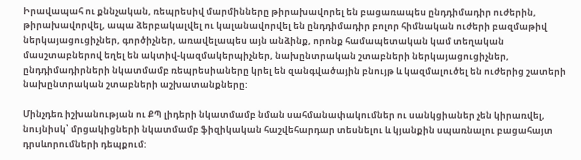Իրավապահ ու քննչական, ռեպրեսիվ մարմինները թիրախավորել են բացառապես ընդդիմադիր ուժերին, թիրախավորվել, ապա ձերբակալվել ու կալանավորվել են ընդդիմադիր բոլոր հիմնական ուժերի բազմաթիվ ներկայացուցիչներ, գործիչներ, առավելապես այն անձինք, որոնք համապետական կամ տեղական մասշտաբներով եղել են ակտիվ-կազմակերպիչներ, նախընտրական շտաբների ներկայացուցիչներ, ընդդիմադիրների նկատմամբ ռեպրեսիաները կրել են զանգվածային բնույթ և կազմալուծել են ուժերից շատերի նախընտրական շտաբների աշխատանքները:

Մինչդեռ իշխանության ու ՔՊ լիդերի նկատմամբ նման սահմանափակումներ ու սանկցիաներ չեն կիրառվել, նույնիսկ՝ մրցակիցների նկատմամբ ֆիզիկական հաշվեհարդար տեսնելու և կյանքին սպառնալու բացահայտ դրսևորումների դեպքում: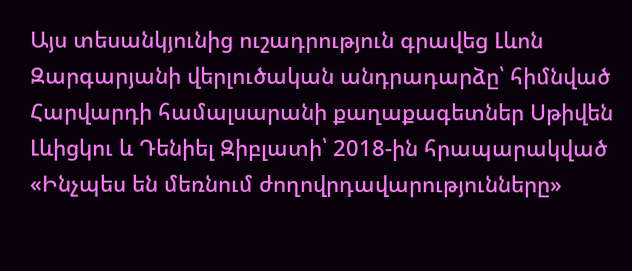Այս տեսանկյունից ուշադրություն գրավեց Լևոն Զարգարյանի վերլուծական անդրադարձը՝ հիմնված Հարվարդի համալսարանի քաղաքագետներ Սթիվեն Լևիցկու և Դենիել Զիբլատի՝ 2018-ին հրապարակված «Ինչպես են մեռնում ժողովրդավարությունները»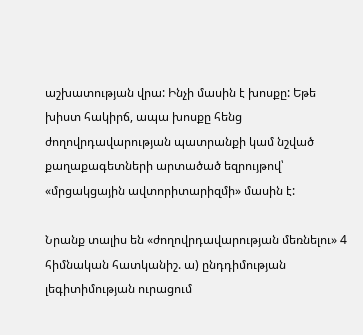աշխատության վրա: Ինչի մասին է խոսքը: Եթե խիստ հակիրճ, ապա խոսքը հենց ժողովրդավարության պատրանքի կամ նշված քաղաքագետների արտածած եզրույթով՝ «մրցակցային ավտորիտարիզմի» մասին է:

Նրանք տալիս են «ժողովրդավարության մեռնելու» 4 հիմնական հատկանիշ. ա) ընդդիմության լեգիտիմության ուրացում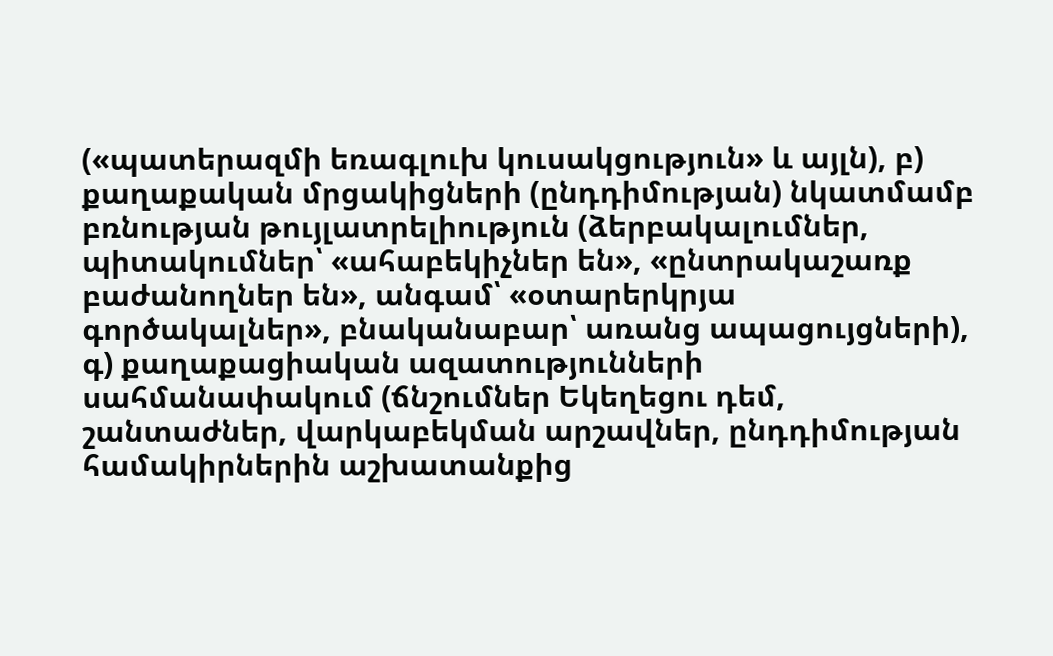(«պատերազմի եռագլուխ կուսակցություն» և այլն), բ) քաղաքական մրցակիցների (ընդդիմության) նկատմամբ բռնության թույլատրելիություն (ձերբակալումներ, պիտակումներ՝ «ահաբեկիչներ են», «ընտրակաշառք բաժանողներ են», անգամ՝ «օտարերկրյա գործակալներ», բնականաբար՝ առանց ապացույցների), գ) քաղաքացիական ազատությունների սահմանափակում (ճնշումներ Եկեղեցու դեմ, շանտաժներ, վարկաբեկման արշավներ, ընդդիմության համակիրներին աշխատանքից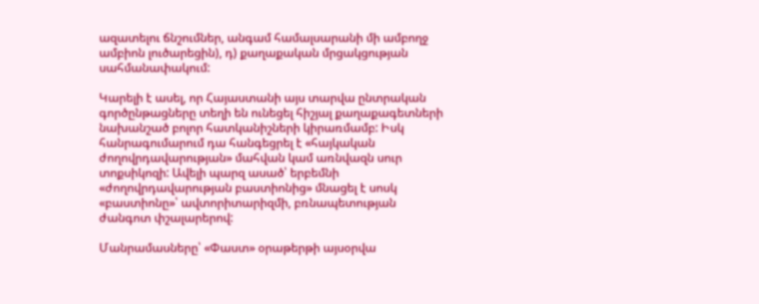ազատելու ճնշումներ, անգամ համալսարանի մի ամբողջ ամբիոն լուծարեցին), դ) քաղաքական մրցակցության սահմանափակում:

Կարելի է ասել, որ Հայաստանի այս տարվա ընտրական գործընթացները տեղի են ունեցել հիշյալ քաղաքագետների նախանշած բոլոր հատկանիշների կիրառմամբ: Իսկ հանրագումարում դա հանգեցրել է «հայկական ժողովրդավարության» մահվան կամ առնվազն սուր տոքսիկոզի: Ավելի պարզ ասած՝ երբեմնի «ժողովրդավարության բաստիոնից» մնացել է սոսկ «բաստիոնը»՝ ավտորիտարիզմի, բռնապետության ժանգոտ փշալարերով:

Մանրամասները՝ «Փաստ» օրաթերթի այսօրվա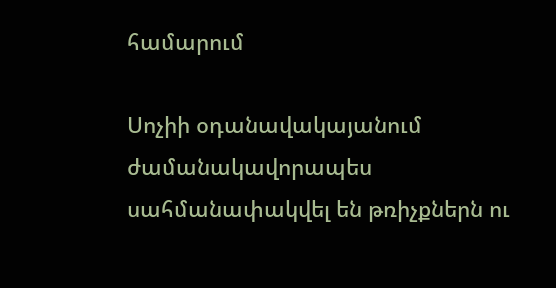համարում

Սոչիի օդանավակայանում ժամանակավորապես սահմանափակվել են թռիչքներն ու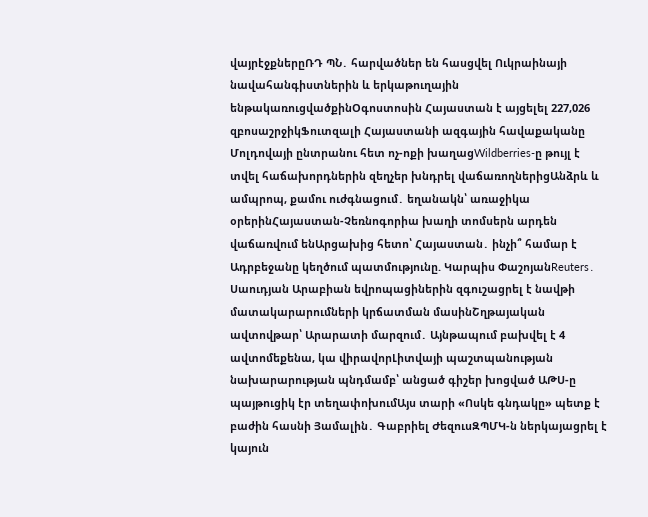վայրէջքներըՌԴ ՊՆ․ հարվածներ են հասցվել Ուկրաինայի նավահանգիստներին և երկաթուղային ենթակառուցվածքինՕգոստոսին Հայաստան է այցելել 227,026 զբոսաշրջիկՖուտզալի Հայաստանի ազգային հավաքականը Մոլդովայի ընտրանու հետ ոչ-ոքի խաղացWildberries-ը թույլ է տվել հաճախորդներին զեղչեր խնդրել վաճառողներիցԱնձրև և ամպրոպ, քամու ուժգնացում․ եղանակն՝ առաջիկա օրերինՀայաստան-Չեռնոգորիա խաղի տոմսերն արդեն վաճառվում ենԱրցախից հետո՝ Հայաստան․ ինչի՞ համար է Ադրբեջանը կեղծում պատմությունը. Կարպիս ՓաշոյանReuters․ Սաուդյան Արաբիան եվրոպացիներին զգուշացրել է նավթի մատակարարումների կրճատման մասինՇղթայական ավտովթար՝ Արարատի մարզում․ Այնթապում բախվել է 4 ավտոմեքենա, կա վիրավորԼիտվայի պաշտպանության նախարարության պնդմամբ՝ անցած գիշեր խոցված ԱԹՍ-ը պայթուցիկ էր տեղափոխումԱյս տարի «Ոսկե գնդակը» պետք է բաժին հասնի Յամալին․ Գաբրիել ԺեզուսԶՊՄԿ-ն ներկայացրել է կայուն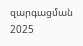զարգացման 2025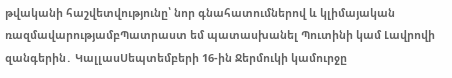թվականի հաշվետվությունը՝ նոր գնահատումներով և կլիմայական ռազմավարությամբՊատրաստ եմ պատասխանել Պուտինի կամ Լավրովի զանգերին․ ԿալլասՍեպտեմբերի 16-ին Ջերմուկի կամուրջը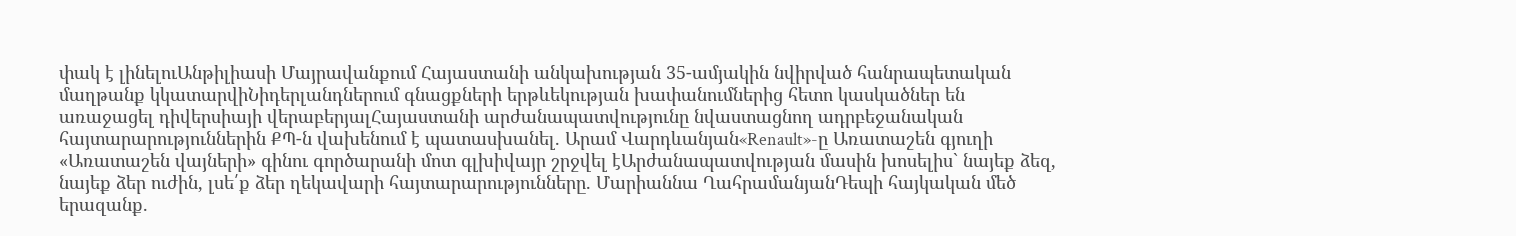փակ է լինելուԱնթիլիասի Մայրավանքում Հայաստանի անկախության 35-ամյակին նվիրված հանրապետական մաղթանք կկատարվիՆիդերլանդներում գնացքների երթևեկության խափանումներից հետո կասկածներ են առաջացել դիվերսիայի վերաբերյալՀայաստանի արժանապատվությունը նվաստացնող ադրբեջանական հայտարարություններին ՔՊ-ն վախենում է պատասխանել. Արամ Վարդևանյան«Renault»-ը Առատաշեն գյուղի «Առատաշեն վայների» գինու գործարանի մոտ գլխիվայր շրջվել էԱրժանապատվության մասին խոսելիս` նայեք ձեզ, նայեք ձեր ուժին, լսե՛ք ձեր ղեկավարի հայտարարությունները. Մարիաննա ՂահրամանյանԴեպի հայկական մեծ երազանք.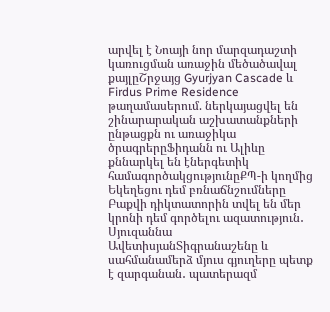արվել է Նոայի նոր մարզադաշտի կառուցման առաջին մեծածավալ քայլըՇրջայց Gyurjyan Cascade և Firdus Prime Residence թաղամասերում. ներկայացվել են շինարարական աշխատանքների ընթացքն ու առաջիկա ծրագրերըՖիդանն ու Ալիևը քննարկել են էներգետիկ համագործակցությունըՔՊ-ի կողմից Եկեղեցու դեմ բռնաճնշումները Բաքվի դիկտատորին տվել են մեր կրոնի դեմ գործելու ազատություն․ Սյուզաննա ԱվետիսյանՏիգրանաշենը և սահմանամերձ մյուս գյուղերը պետք է զարգանան․ պատերազմ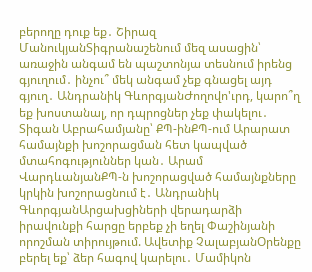բերողը դուք եք․ Շիրազ ՄանուկյանՏիգրանաշենում մեզ ասացին՝ առաջին անգամ են պաշտոնյա տեսնում իրենց գյուղում․ ինչու՞ մեկ անգամ չեք գնացել այդ գյուղ․ Անդրանիկ ԳևորգյանԺողովո'ւրդ, կարո՞ղ եք խոստանալ, որ դպրոցներ չեք փակելու․ Տիգան Աբրահամյանը՝ ՔՊ-ինՔՊ-ում Արարատ համայնքի խոշորացման հետ կապված մտահոգություններ կան․ Արամ ՎարդևանյանՔՊ-ն խոշորացված համայնքները կրկին խոշորացնում է․ Անդրանիկ ԳևորգյանԱրցախցիների վերադարձի իրավունքի հարցը երբեք չի եղել Փաշինյանի որոշման տիրույթում. Ավետիք ՉալաբյանՕրենքը բերել եք՝ ձեր հագով կարելու․ Մամիկոն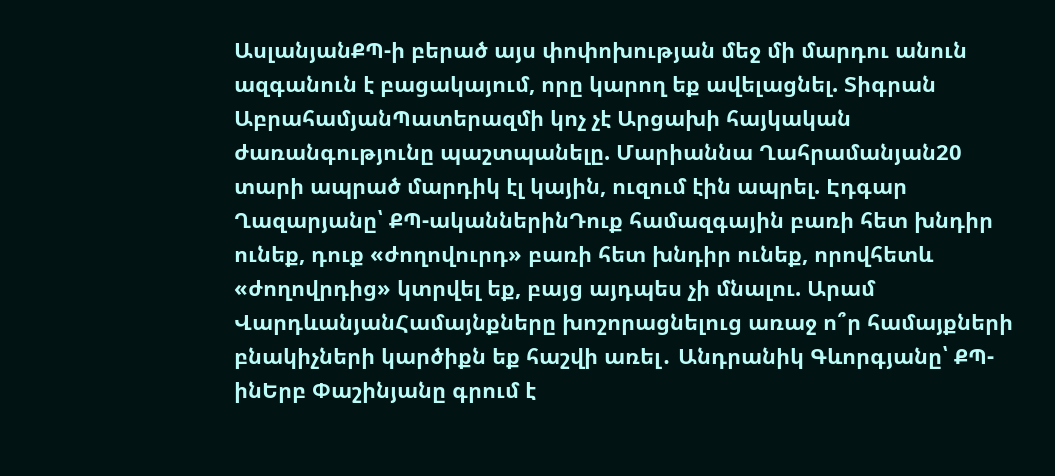ԱսլանյանՔՊ-ի բերած այս փոփոխության մեջ մի մարդու անուն ազգանուն է բացակայում, որը կարող եք ավելացնել. Տիգրան ԱբրահամյանՊատերազմի կոչ չէ Արցախի հայկական ժառանգությունը պաշտպանելը. Մարիաննա Ղահրամանյան20 տարի ապրած մարդիկ էլ կային, ուզում էին ապրել. Էդգար Ղազարյանը՝ ՔՊ-ականներինԴուք համազգային բառի հետ խնդիր ունեք, դուք «ժողովուրդ» բառի հետ խնդիր ունեք, որովհետև «ժողովրդից» կտրվել եք, բայց այդպես չի մնալու. Արամ ՎարդևանյանՀամայնքները խոշորացնելուց առաջ ո՞ր համայքների բնակիչների կարծիքն եք հաշվի առել․ Անդրանիկ Գևորգյանը՝ ՔՊ-ինԵրբ Փաշինյանը գրում է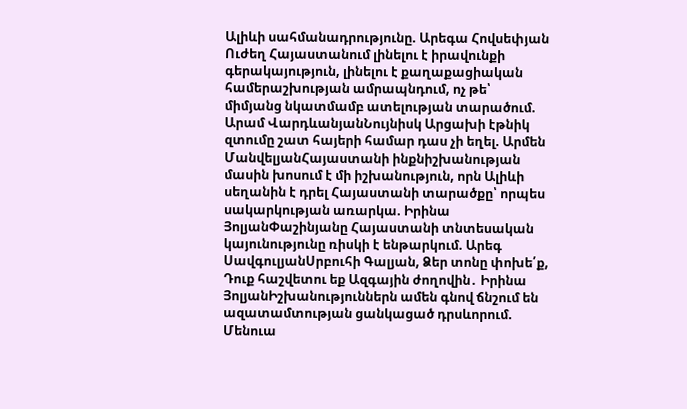Ալիևի սահմանադրությունը. Արեգա Հովսեփյան Ուժեղ Հայաստանում լինելու է իրավունքի գերակայություն, լինելու է քաղաքացիական համերաշխության ամրապնդում, ոչ թե՝ միմյանց նկատմամբ ատելության տարածում. Արամ ՎարդևանյանՆույնիսկ Արցախի էթնիկ զտումը շատ հայերի համար դաս չի եղել. Արմեն ՄանվելյանՀայաստանի ինքնիշխանության մասին խոսում է մի իշխանություն, որն Ալիևի սեղանին է դրել Հայաստանի տարածքը՝ որպես սակարկության առարկա. Իրինա ՅոլյանՓաշինյանը Հայաստանի տնտեսական կայունությունը ռիսկի է ենթարկում. Արեգ ՍավգուլյանՍրբուհի Գալյան, Ձեր տոնը փոխե՛ք, Դուք հաշվետու եք Ազգային ժողովին․ Իրինա ՅոլյանԻշխանություններն ամեն գնով ճնշում են ազատամտության ցանկացած դրսևորում. Մենուա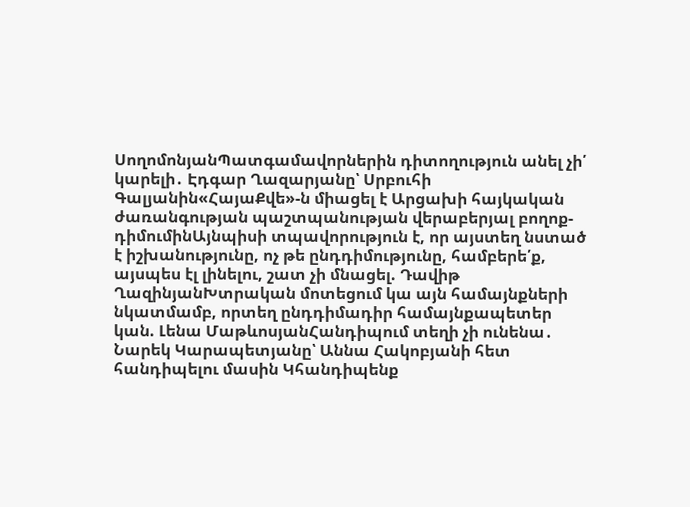ՍողոմոնյանՊատգամավորներին դիտողություն անել չի՛ կարելի․ Էդգար Ղազարյանը՝ Սրբուհի Գալյանին«ՀայաՔվե»-ն միացել է Արցախի հայկական ժառանգության պաշտպանության վերաբերյալ բողոք-դիմումինԱյնպիսի տպավորություն է, որ այստեղ նստած է իշխանությունը, ոչ թե ընդդիմությունը, համբերե՛ք, այսպես էլ լինելու, շատ չի մնացել. Դավիթ ՂազինյանԽտրական մոտեցում կա այն համայնքների նկատմամբ, որտեղ ընդդիմադիր համայնքապետեր կան. Լենա ՄաթևոսյանՀանդիպում տեղի չի ունենա․ Նարեկ Կարապետյանը՝ Աննա Հակոբյանի հետ հանդիպելու մասին Կհանդիպենք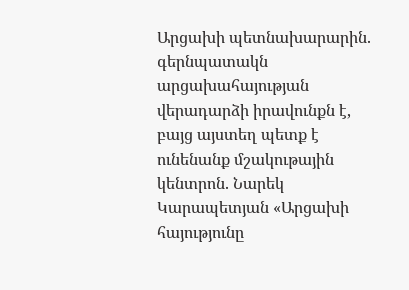Արցախի պետնախարարին. գերնպատակն արցախահայության վերադարձի իրավունքն է, բայց այստեղ պետք է ունենանք մշակութային կենտրոն. Նարեկ Կարապետյան «Արցախի հայությունը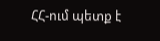ՀՀ-ում պետք է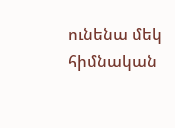ունենա մեկ հիմնական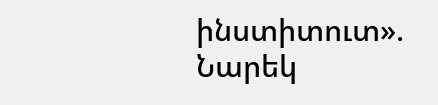ինստիտուտ». Նարեկ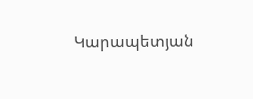Կարապետյան